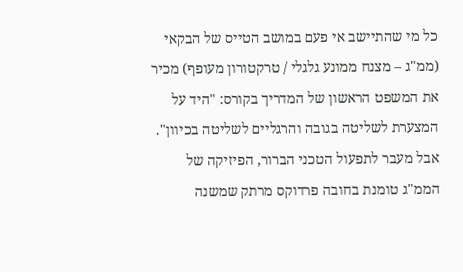כל מי שהתיישב אי פעם במושב הטייס של הבקאי (ממ"ג – מצנח ממונע גלגלי / טרקטורון מעופף) מכיר את המשפט הראשון של המדריך בקורס: "היד על המצערת לשליטה בגובה והרגליים לשליטה בכיוון". אבל מעבר לתפעול הטכני הברור, הפיזיקה של הממ"ג טומנת בחובה פרדוקס מרתק שמשנה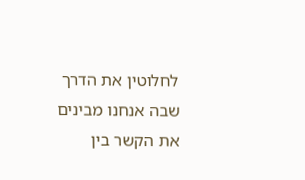לחלוטין את הדרך שבה אנחנו מבינים את הקשר בין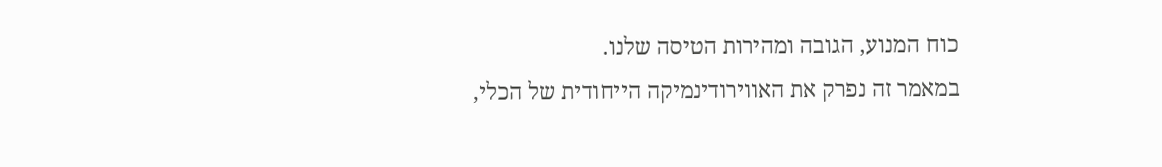כוח המנוע, הגובה ומהירות הטיסה שלנו.
במאמר זה נפרק את האווירודינמיקה הייחודית של הכלי,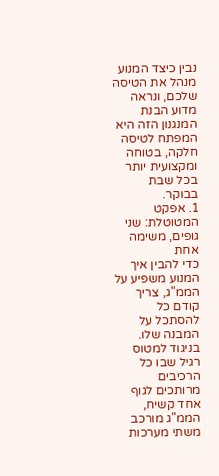נבין כיצד המנוע מנהל את הטיסה שלכם, ונראה מדוע הבנת המנגנון הזה היא המפתח לטיסה חלקה, בטוחה ומקצועית יותר בכל שבת בבוקר.
1. אפקט המטוטלת: שני גופים, משימה אחת
כדי להבין איך המנוע משפיע על הממ"ג, צריך קודם כל להסתכל על המבנה שלו. בניגוד למטוס רגיל שבו כל הרכיבים מרותכים לגוף אחד קשיח, הממ"ג מורכב משתי מערכות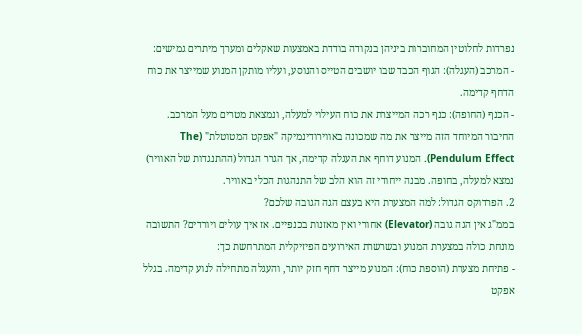נפרדות לחלוטין המחוברות ביניהן בנקודה בודדת באמצעות שאקלים ומערך מיתרים גמישים:
- המרכב (העגלה): הגוף הכבד שבו יושבים הטייס והנוסע, ועליו מותקן המנוע שמייצר את כוח הדחף קדימה.
- הכנף (החופה): כנף רכה המייצרת את כוח העילוי למעלה, ונמצאת מטרים מעל המרכב.
החיבור המיוחד הזה מייצר את מה שמכונה באווירודינמיקה "אפקט המטוטלת" (The Pendulum Effect). המנוע דוחף את העגלה קדימה, אך הגרר הגדול (ההתנגדות של האוויר) נמצא למעלה, בחופה. מבנה ייחודי זה הוא הלב של התנהגות הכלי באוויר.
2. הפרדוקס הגדול: למה המצערת היא בעצם הגה הגובה שלכם?
בממ"ג אין הגה גובה (Elevator) אחורי ואין מאזנות בכנפיים. אז איך עולים ויורדים? התשובה מונחת כולה במצערת המנוע ובשרשרת האירועים הפיזיקלית המתרחשת כך:
- פתיחת מצערת (הוספת כוח): המנוע מייצר דחף חזק יותר, והעגלה מתחילה לנוע קדימה. בגלל אפקט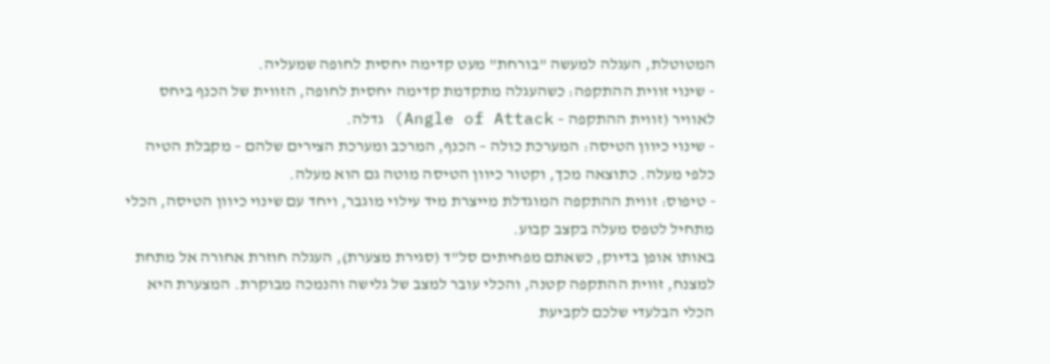המטוטלת, העגלה למעשה "בורחת" מעט קדימה יחסית לחופה שמעליה.
- שינוי זווית ההתקפה: כשהעגלה מתקדמת קדימה יחסית לחופה, הזווית של הכנף ביחס לאוויר (זווית ההתקפה – Angle of Attack) גדלה.
- שינוי כיוון הטיסה: המערכת כולה – הכנף, המרכב ומערכת הצירים שלהם – מקבלת הטיה כלפי מעלה. כתוצאה מכך, וקטור כיוון הטיסה מוטה גם הוא מעלה.
- טיפוס: זווית ההתקפה המוגדלת מייצרת מיד עילוי מוגבר, ויחד עם שינוי כיוון הטיסה, הכלי מתחיל לטפס מעלה בקצב קבוע.
באותו אופן בדיוק, כשאתם מפחיתים סל"ד (סגירת מצערת), העגלה חוזרת אחורה אל מתחת למצנח, זווית ההתקפה קטנה, והכלי עובר למצב של גלישה והנמכה מבוקרת. המצערת היא הכלי הבלעדי שלכם לקביעת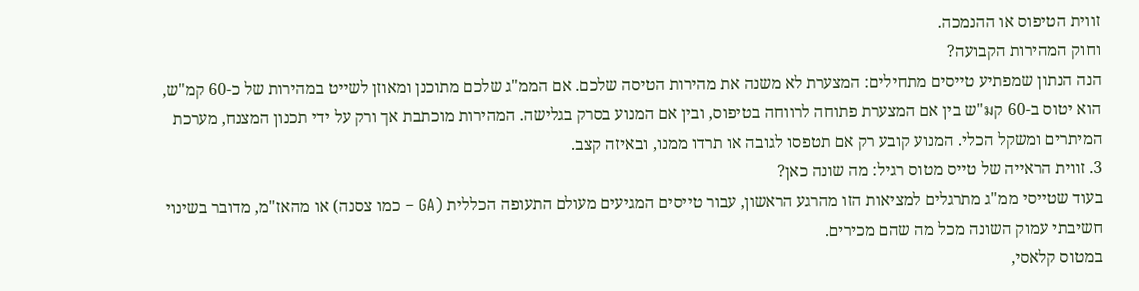זווית הטיפוס או ההנמכה.
וחוק המהירות הקבועה?
הנה הנתון שמפתיע טייסים מתחילים: המצערת לא משנה את מהירות הטיסה שלכם. אם הממ"ג שלכם מתוכנן ומאוזן לשייט במהירות של כ-60 קמ"ש, הוא יטוס ב-60 קม"ש בין אם המצערת פתוחה לרווחה בטיפוס, ובין אם המנוע בסרק בגלישה. המהירות מוכתבת אך ורק על ידי תכנון המצנח, מערכת המיתרים ומשקל הכלי. המנוע קובע רק אם תטפסו לגובה או תרדו ממנו, ובאיזה קצב.
3. זווית הראייה של טייס מטוס רגיל: מה שונה כאן?
בעוד שטייסי ממ"ג מתרגלים למציאות הזו מהרגע הראשון, עבור טייסים המגיעים מעולם התעופה הכללית (GA – כמו צסנה) או מהאז"מ, מדובר בשינוי חשיבתי עמוק השונה מכל מה שהם מכירים.
במטוס קלאסי,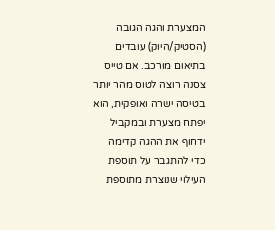המצערת והגה הגובה (הסטיק/היוק) עובדים בתיאום מורכב. אם טייס צסנה רוצה לטוס מהר יותר בטיסה ישרה ואופקית, הוא יפתח מצערת ובמקביל ידחוף את ההגה קדימה כדי להתגבר על תוספת העילוי שנוצרת מתוספת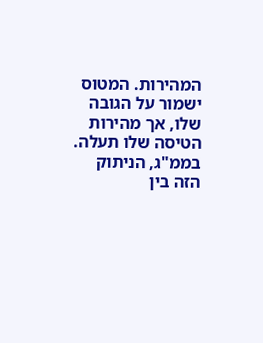המהירות. המטוס ישמור על הגובה שלו, אך מהירות הטיסה שלו תעלה.
בממ"ג, הניתוק הזה בין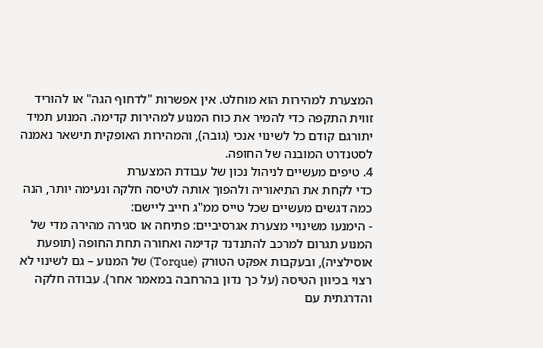המצערת למהירות הוא מוחלט. אין אפשרות "לדחוף הגה" או להוריד זווית התקפה כדי להמיר את כוח המנוע למהירות קדימה. המנוע תמיד יתורגם קודם כל לשינוי אנכי (גובה), והמהירות האופקית תישאר נאמנה לסטנדרט המובנה של החופה.
4. טיפים מעשיים לניהול נכון של עבודת המצערת
כדי לקחת את התיאוריה ולהפוך אותה לטיסה חלקה ונעימה יותר, הנה כמה דגשים מעשיים שכל טייס ממ"ג חייב ליישם:
- הימנעו משינויי מצערת אגרסיביים: פתיחה או סגירה מהירה מדי של המנוע תגרום למרכב להתנדנד קדימה ואחורה תחת החופה (תופעת אוסילציה), ובעקבות אפקט הטורק (Torque) של המנוע – גם לשינוי לא רצוי בכיוון הטיסה (על כך נדון בהרחבה במאמר אחר). עבודה חלקה והדרגתית עם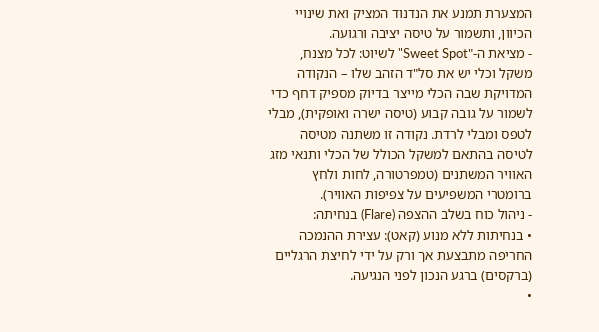המצערת תמנע את הנדנוד המציק ואת שינויי הכיוון, ותשמור על טיסה יציבה ורגועה.
- מציאת ה-"Sweet Spot" לשיוט: לכל מצנח, משקל וכלי יש את סל"ד הזהב שלו – הנקודה המדויקת שבה הכלי מייצר בדיוק מספיק דחף כדי לשמור על גובה קבוע (טיסה ישרה ואופקית), מבלי לטפס ומבלי לרדת. נקודה זו משתנה מטיסה לטיסה בהתאם למשקל הכולל של הכלי ותנאי מזג האוויר המשתנים (טמפרטורה, לחות ולחץ ברומטרי המשפיעים על צפיפות האוויר).
- ניהול כוח בשלב ההצפה (Flare) בנחיתה:
• בנחיתות ללא מנוע (קאט): עצירת ההנמכה החריפה מתבצעת אך ורק על ידי לחיצת הרגליים (ברקסים) ברגע הנכון לפני הנגיעה.
•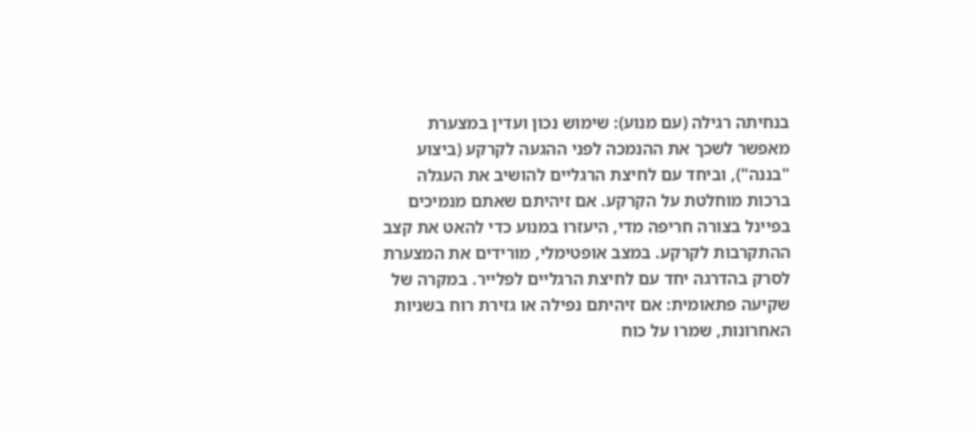בנחיתה רגילה (עם מנוע): שימוש נכון ועדין במצערת מאפשר לשכך את ההנמכה לפני ההגעה לקרקע (ביצוע "בננה"), וביחד עם לחיצת הרגליים להושיב את העגלה ברכות מוחלטת על הקרקע. אם זיהיתם שאתם מנמיכים בפיינל בצורה חריפה מדי, היעזרו במנוע כדי להאט את קצב ההתקרבות לקרקע. במצב אופטימלי, מורידים את המצערת לסרק בהדרגה יחד עם לחיצת הרגליים לפלייר. במקרה של שקיעה פתאומית: אם זיהיתם נפילה או גזירת רוח בשניות האחרונות, שמרו על כוח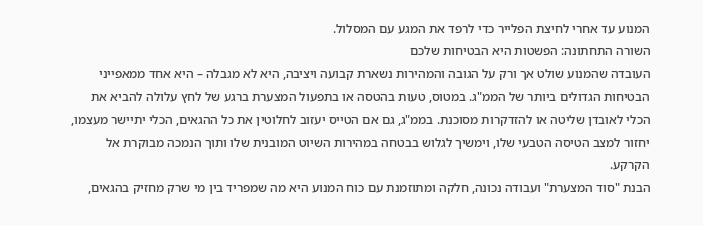המנוע עד אחרי לחיצת הפלייר כדי לרפד את המגע עם המסלול.
השורה התחתונה: הפשטות היא הבטיחות שלכם
העובדה שהמנוע שולט אך ורק על הגובה והמהירות נשארת קבועה ויציבה, היא לא מגבלה – היא אחד ממאפייני הבטיחות הגדולים ביותר של הממ"ג. במטוס, טעות בהטסה או בתפעול המצערת ברגע של לחץ עלולה להביא את הכלי לאובדן שליטה או להזדקרות מסוכנת. בממ"ג, גם אם הטייס יעזוב לחלוטין את כל ההגאים, הכלי יתיישר מעצמו, יחזור למצב הטיסה הטבעי שלו, וימשיך לגלוש בבטחה במהירות השיוט המובנית שלו ותוך הנמכה מבוקרת אל הקרקע.
הבנת "סוד המצערת" ועבודה נכונה, חלקה ומתוזמנת עם כוח המנוע היא מה שמפריד בין מי שרק מחזיק בהגאים,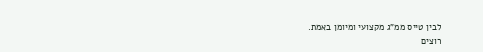לבין טייס ממ"ג מקצועי ומיומן באמת.
רוצים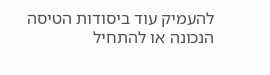להעמיק עוד ביסודות הטיסה הנכונה או להתחיל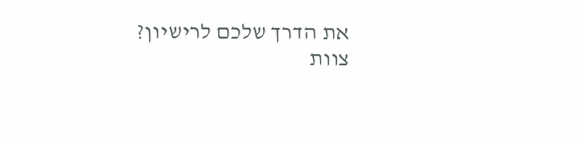את הדרך שלכם לרישיון?
צוות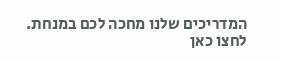המדריכים שלנו מחכה לכם במנחת. לחצו כאן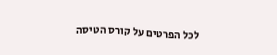לכל הפרטים על קורס הטיסה